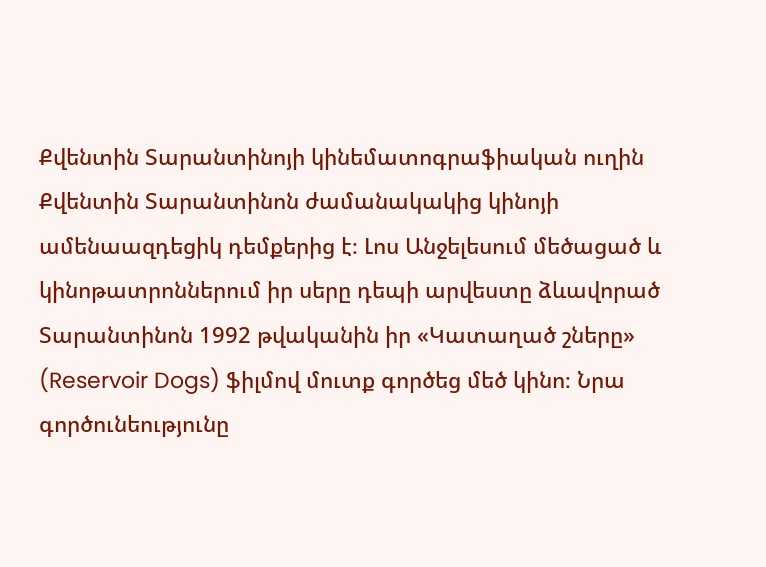Քվենտին Տարանտինոյի կինեմատոգրաֆիական ուղին
Քվենտին Տարանտինոն ժամանակակից կինոյի ամենաազդեցիկ դեմքերից է։ Լոս Անջելեսում մեծացած և կինոթատրոններում իր սերը դեպի արվեստը ձևավորած Տարանտինոն 1992 թվականին իր «Կատաղած շները» (Reservoir Dogs) ֆիլմով մուտք գործեց մեծ կինո։ Նրա գործունեությունը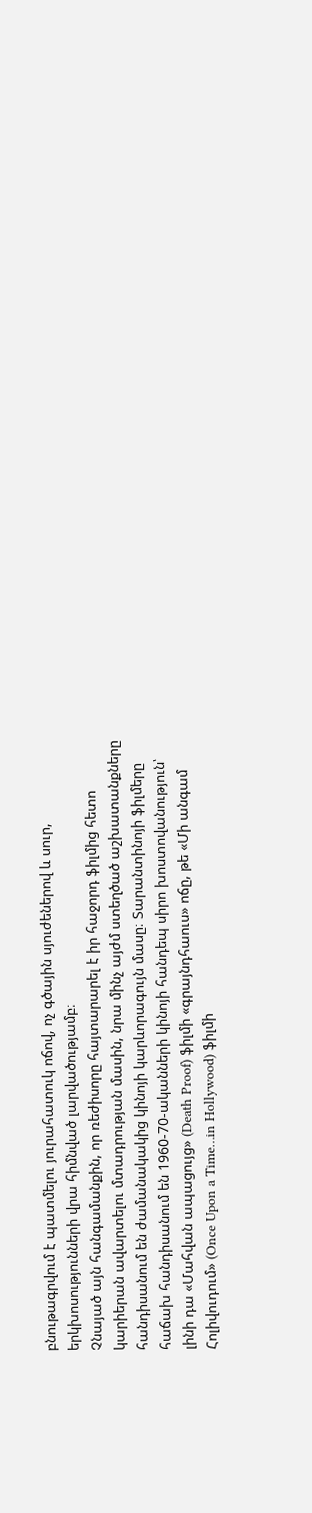բնութագրվում է պատմելու յուրահատուկ ոճով, ոչ գծային սյուժեներով և սուր, երկխոսությունների վրա հիմնված լարվածությամբ։
Չնայած այն հանգամանքին, որ ռեժիսորը հայտարարել է իր հաջորդ ֆիլմից հետո կարիերան ավարտելու մտադրության մասին, նրա մինչ այժմ ստեղծած աշխատանքները հանդիսանում են ժամանակակից կինոյի կարևորագույն մասը։ Տարանտինոյի ֆիլմերը հաճախ հանդիսանում են 1960-70-ականների կինոյի հանդեպ սիրո խոստովանություն՝ լինի դա «Մահվան ապացույց» (Death Proof) ֆիլմի «գրայնդհաուս» ոճը, թե «Մի անգամ Հոլիվուդում» (Once Upon a Time…in Hollywood) ֆիլմի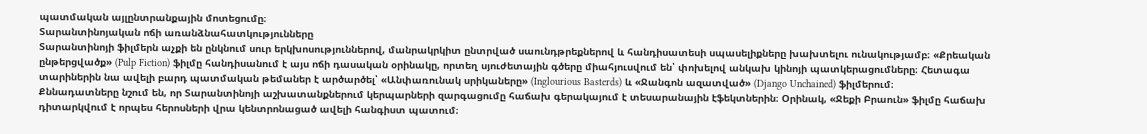պատմական այլընտրանքային մոտեցումը։
Տարանտինոյական ոճի առանձնահատկությունները
Տարանտինոյի ֆիլմերն աչքի են ընկնում սուր երկխոսություններով, մանրակրկիտ ընտրված սաունդթրեքներով և հանդիսատեսի սպասելիքները խախտելու ունակությամբ։ «Քրեական ընթերցվածք» (Pulp Fiction) ֆիլմը հանդիսանում է այս ոճի դասական օրինակը, որտեղ սյուժետային գծերը միահյուսվում են՝ փոխելով անկախ կինոյի պատկերացումները։ Հետագա տարիներին նա ավելի բարդ պատմական թեմաներ է արծարծել՝ «Անփառունակ սրիկաները» (Inglourious Basterds) և «Ջանգոն ազատված» (Django Unchained) ֆիլմերում։
Քննադատները նշում են, որ Տարանտինոյի աշխատանքներում կերպարների զարգացումը հաճախ գերակայում է տեսարանային էֆեկտներին։ Օրինակ, «Ջեքի Բրաուն» ֆիլմը հաճախ դիտարկվում է որպես հերոսների վրա կենտրոնացած ավելի հանգիստ պատում։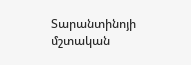Տարանտինոյի մշտական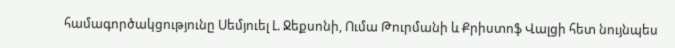համագործակցությունը Սեմյուել Լ. Ջեքսոնի, Ումա Թուրմանի և Քրիստոֆ Վալցի հետ նույնպես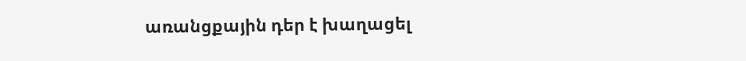առանցքային դեր է խաղացել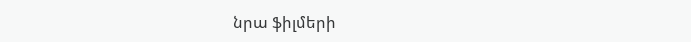նրա ֆիլմերի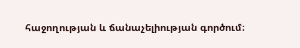հաջողության և ճանաչելիության գործում։